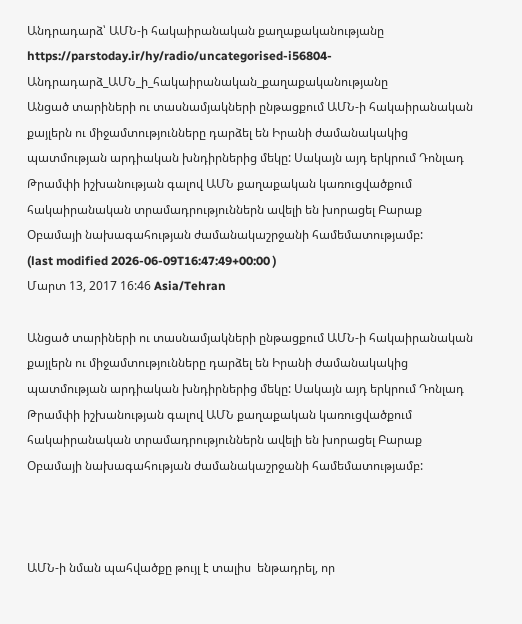Անդրադարձ՝ ԱՄՆ-ի հակաիրանական քաղաքականությանը
https://parstoday.ir/hy/radio/uncategorised-i56804-Անդրադարձ_ԱՄՆ_ի_հակաիրանական_քաղաքականությանը
Անցած տարիների ու տասնամյակների ընթացքում ԱՄՆ-ի հակաիրանական քայլերն ու միջամտությունները դարձել են Իրանի ժամանակակից պատմության արդիական խնդիրներից մեկը: Սակայն այդ երկրում Դոնլադ Թրամփի իշխանության գալով ԱՄՆ քաղաքական կառուցվածքում հակաիրանական տրամադրություններն ավելի են խորացել Բարաք Օբամայի նախագահության ժամանակաշրջանի համեմատությամբ:
(last modified 2026-06-09T16:47:49+00:00 )
Մարտ 13, 2017 16:46 Asia/Tehran

Անցած տարիների ու տասնամյակների ընթացքում ԱՄՆ-ի հակաիրանական քայլերն ու միջամտությունները դարձել են Իրանի ժամանակակից պատմության արդիական խնդիրներից մեկը: Սակայն այդ երկրում Դոնլադ Թրամփի իշխանության գալով ԱՄՆ քաղաքական կառուցվածքում հակաիրանական տրամադրություններն ավելի են խորացել Բարաք Օբամայի նախագահության ժամանակաշրջանի համեմատությամբ:



ԱՄՆ-ի նման պահվածքը թույլ է տալիս  ենթադրել, որ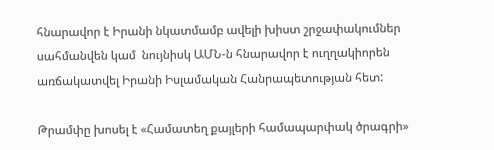հնարավոր է Իրանի նկատմամբ ավելի խիստ շրջափակումներ սահմանվեն կամ  նույնիսկ ԱՄՆ-ն հնարավոր է ուղղակիորեն առճակատվել Իրանի Իսլամական Հանրապետության հետ:

Թրամփը խոսել է «Համատեղ քայլերի համապարփակ ծրագրի»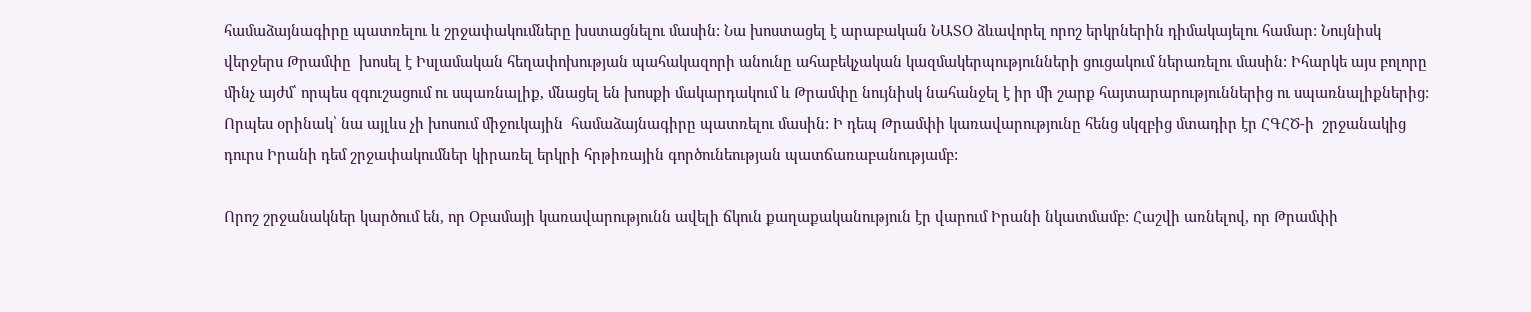համաձայնագիրը պատռելու և շրջափակումները խստացնելու մասին: Նա խոստացել է արաբական ՆԱՏՕ ձևավորել որոշ երկրներին դիմակայելու համար: Նույնիսկ վերջերս Թրամփը  խոսել է Իսլամական հեղափոխության պահակազորի անունը ահաբեկչական կազմակերպությունների ցուցակում ներառելու մասին: Իհարկե այս բոլորը մինչ այժմ՝ որպես զգուշացում ու սպառնալիք, մնացել են խոսքի մակարդակում և Թրամփը նույնիսկ նահանջել է իր մի շարք հայտարարություններից ու սպառնալիքներից: Որպես օրինակ՝ նա այլևս չի խոսում միջուկային  համաձայնագիրը պատռելու մասին: Ի դեպ Թրամփի կառավարությունը հենց սկզբից մտադիր էր ՀԳՀԾ-ի  շրջանակից դուրս Իրանի դեմ շրջափակումներ կիրառել երկրի հրթիռային գործունեության պատճառաբանությամբ:

Որոշ շրջանակներ կարծում են, որ Օբամայի կառավարությունն ավելի ճկուն քաղաքականություն էր վարում Իրանի նկատմամբ: Հաշվի առնելով, որ Թրամփի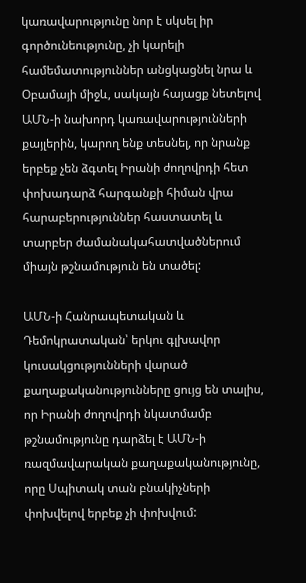կառավարությունը նոր է սկսել իր գործունեությունը, չի կարելի համեմատություններ անցկացնել նրա և Օբամայի միջև, սակայն հայացք նետելով ԱՄՆ-ի նախորդ կառավարությունների քայլերին, կարող ենք տեսնել, որ նրանք երբեք չեն ձգտել Իրանի ժողովրդի հետ փոխադարձ հարգանքի հիման վրա հարաբերություններ հաստատել և տարբեր ժամանակահատվածներում միայն թշնամություն են տածել:

ԱՄՆ-ի Հանրապետական և Դեմոկրատական՝ երկու գլխավոր կուսակցությունների վարած քաղաքականությունները ցույց են տալիս, որ Իրանի ժողովրդի նկատմամբ թշնամությունը դարձել է ԱՄՆ-ի ռազմավարական քաղաքականությունը, որը Սպիտակ տան բնակիչների փոխվելով երբեք չի փոխվում: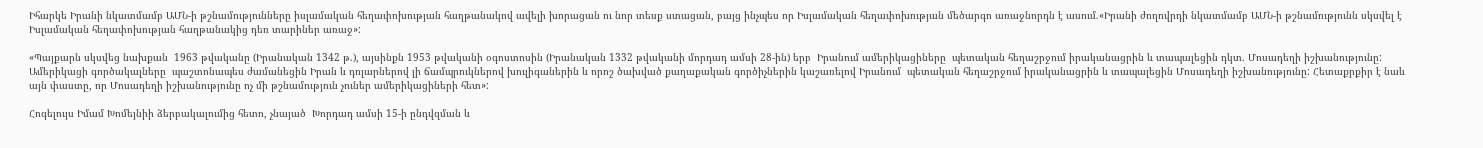Իհարկե Իրանի նկատմամբ ԱՄՆ-ի թշնամությունները իսլամական հեղափոխության հաղթանակով ավելի խորացան ու նոր տեսք ստացան, բայց ինչպես որ Իսլամական հեղափոխության մեծարգո առաջնորդն է ասում.«Իրանի ժողովրդի նկատմամբ ԱՄՆ-ի թշնամությունն սկսվել է Իսլամական հեղափոխության հաղթանակից դեռ տարիներ առաջ»:

«Պայքարն սկսվեց նախքան  1963 թվականը (Իրանական 1342 թ.), այսինքն 1953 թվականի օգոստոսին (Իրանական 1332 թվականի մորդադ ամսի 28-ին) երբ  Իրանում ամերիկացիները  պետական հեղաշրջում իրականացրին և տապալեցին դկտ. Մոսադեղի իշխանությունը: Ամերիկացի գործակալները  պաշտոնապես ժամանեցին Իրան և դոլարներով լի ճամպրուկներով խուլիգաներին և որոշ ծախված քաղաքական գործիչներին կաշառելով Իրանում  պետական հեղաշրջում իրականացրին և տապալեցին Մոսադեղի իշխանությունը: Հետաքրքիր է նաև այն փաստը, որ Մոսադեղի իշխանությունը ոչ մի թշնամություն չուներ ամերիկացիների հետ»:

Հոգելույս Իմամ Խոմեյնիի ձերբակալումից հետո, չնայած  Խորդադ ամսի 15-ի ընդվզման և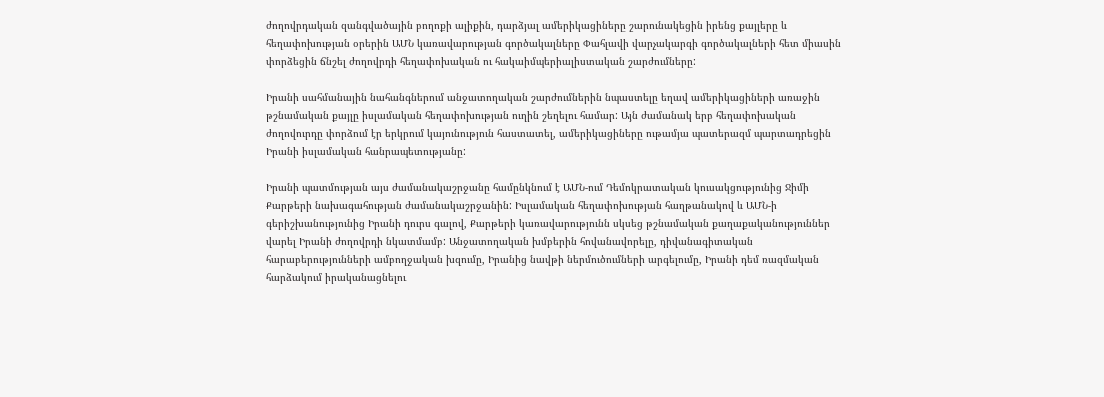ժողովրդական զանգվածային բողոքի ալիքին, դարձյալ ամերիկացիները շարունակեցին իրենց քայլերը և հեղափոխության օրերին ԱՄՆ կառավարության գործակալները Փահլավի վարչակարգի գործակալների հետ միասին փորձեցին ճնշել ժողովրդի հեղափոխական ու հակաիմպերիալիստական շարժումները:

Իրանի սահմանային նահանգներում անջատողական շարժումներին նպաստելը եղավ ամերիկացիների առաջին թշնամական քայլը իսլամական հեղափոխության ուղին շեղելու համար: Այն ժամանակ երբ հեղափոխական ժողովուրդը փորձում էր երկրում կայունություն հաստատել, ամերիկացիները ութամյա պատերազմ պարտադրեցին Իրանի իսլամական հանրապետությանը:

Իրանի պատմության այս ժամանակաշրջանը համընկնում է ԱՄՆ-ում Դեմոկրատական կուսակցությունից Ջիմի Քարթերի նախագահության ժամանակաշրջանին: Իսլամական հեղափոխության հաղթանակով և ԱՄՆ-ի գերիշխանությունից Իրանի դուրս գալով, Քարթերի կառավարությունն սկսեց թշնամական քաղաքականություններ վարել Իրանի ժողովրդի նկատմամբ: Անջատողական խմբերին հովանավորելը, դիվանագիտական  հարաբերությունների ամբողջական խզումը, Իրանից նավթի ներմուծումների արգելումը, Իրանի դեմ ռազմական հարձակում իրականացնելու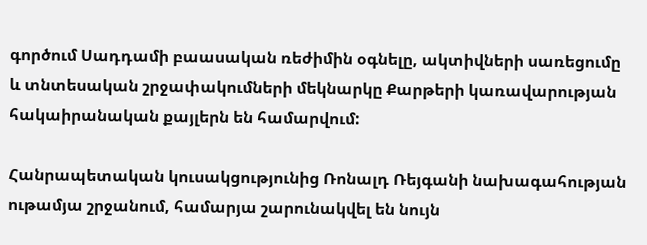գործում Սադդամի բաասական ռեժիմին օգնելը, ակտիվների սառեցումը և տնտեսական շրջափակումների մեկնարկը Քարթերի կառավարության հակաիրանական քայլերն են համարվում:

Հանրապետական կուսակցությունից Ռոնալդ Ռեյգանի նախագահության ութամյա շրջանում, համարյա շարունակվել են նույն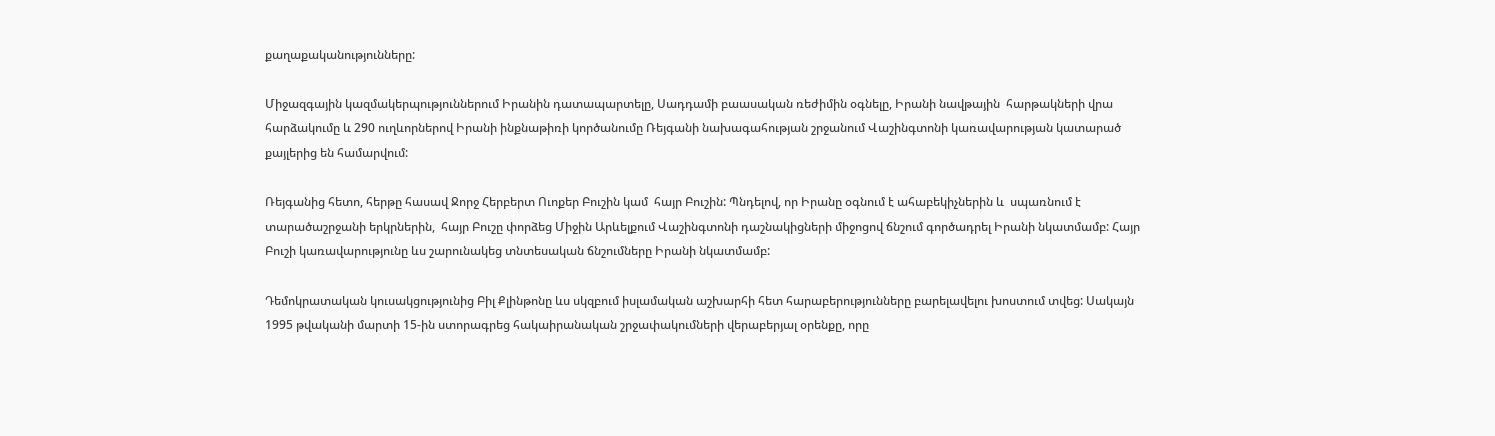քաղաքականությունները:

Միջազգային կազմակերպություններում Իրանին դատապարտելը, Սադդամի բաասական ռեժիմին օգնելը, Իրանի նավթային  հարթակների վրա հարձակումը և 290 ուղևորներով Իրանի ինքնաթիռի կործանումը Ռեյգանի նախագահության շրջանում Վաշինգտոնի կառավարության կատարած քայլերից են համարվում:

Ռեյգանից հետո, հերթը հասավ Ջորջ Հերբերտ Ուոքեր Բուշին կամ  հայր Բուշին: Պնդելով, որ Իրանը օգնում է ահաբեկիչներին և  սպառնում է տարածաշրջանի երկրներին,  հայր Բուշը փորձեց Միջին Արևելքում Վաշինգտոնի դաշնակիցների միջոցով ճնշում գործադրել Իրանի նկատմամբ: Հայր Բուշի կառավարությունը ևս շարունակեց տնտեսական ճնշումները Իրանի նկատմամբ:

Դեմոկրատական կուսակցությունից Բիլ Քլինթոնը ևս սկզբում իսլամական աշխարհի հետ հարաբերությունները բարելավելու խոստում տվեց: Սակայն 1995 թվականի մարտի 15-ին ստորագրեց հակաիրանական շրջափակումների վերաբերյալ օրենքը, որը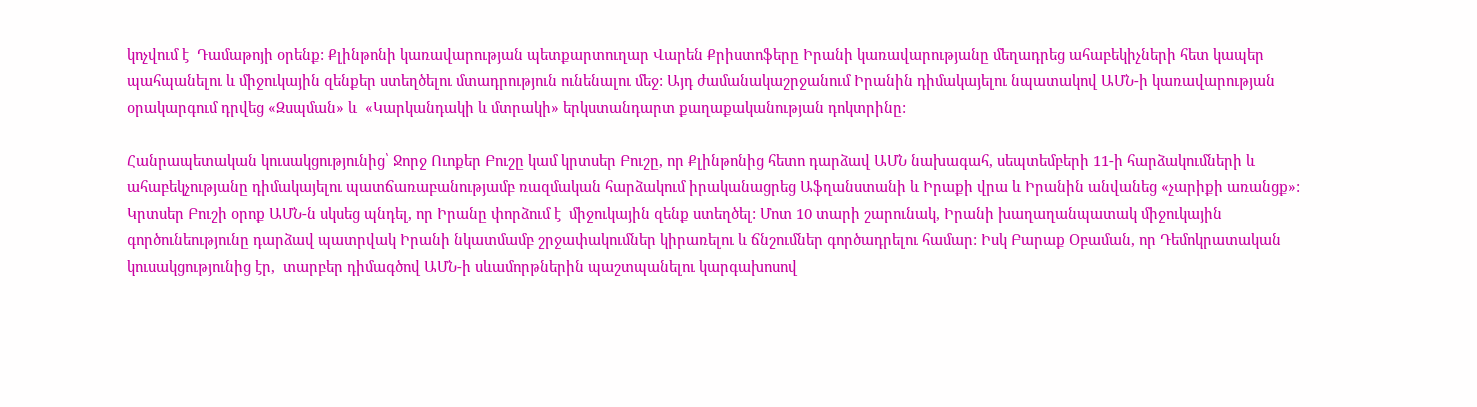կոչվում է  Դամաթոյի օրենք: Քլինթոնի կառավարության պետքարտուղար Վարեն Քրիստոֆերը Իրանի կառավարությանը մեղադրեց ահաբեկիչների հետ կապեր պահպանելու և միջուկային զենքեր ստեղծելու մտադրություն ունենալու մեջ: Այդ ժամանակաշրջանում Իրանին դիմակայելու նպատակով ԱՄՆ-ի կառավարության օրակարգում դրվեց «Զսպման» և  «Կարկանդակի և մտրակի» երկստանդարտ քաղաքականության դոկտրինը:

Հանրապետական կուսակցությունից՝ Ջորջ Ուոքեր Բուշը կամ կրտսեր Բուշը, որ Քլինթոնից հետո դարձավ ԱՄՆ նախագահ, սեպտեմբերի 11-ի հարձակումների և ահաբեկչությանը դիմակայելու պատճառաբանությամբ ռազմական հարձակում իրականացրեց Աֆղանստանի և Իրաքի վրա և Իրանին անվանեց «չարիքի առանցք»:  Կրտսեր Բուշի օրոք ԱՄՆ-ն սկսեց պնդել, որ Իրանը փորձում է  միջուկային զենք ստեղծել: Մոտ 10 տարի շարունակ, Իրանի խաղաղանպատակ միջուկային գործունեությունը դարձավ պատրվակ Իրանի նկատմամբ շրջափակումներ կիրառելու և ճնշումներ գործադրելու համար: Իսկ Բարաք Օբաման, որ Դեմոկրատական կուսակցությունից էր,  տարբեր դիմագծով ԱՄՆ-ի սևամորթներին պաշտպանելու կարգախոսով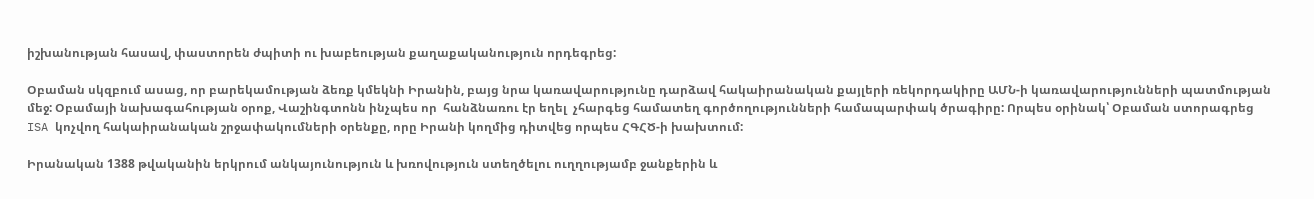իշխանության հասավ, փաստորեն ժպիտի ու խաբեության քաղաքականություն որդեգրեց:

Օբաման սկզբում ասաց, որ բարեկամության ձեռք կմեկնի Իրանին, բայց նրա կառավարությունը դարձավ հակաիրանական քայլերի ռեկորդակիրը ԱՄՆ-ի կառավարությունների պատմության մեջ: Օբամայի նախագահության օրոք, Վաշինգտոնն ինչպես որ  հանձնառու էր եղել  չհարգեց համատեղ գործողությունների համապարփակ ծրագիրը: Որպես օրինակ՝ Օբաման ստորագրեց ISA կոչվող հակաիրանական շրջափակումների օրենքը, որը Իրանի կողմից դիտվեց որպես ՀԳՀԾ-ի խախտում:

Իրանական 1388 թվականին երկրում անկայունություն և խռովություն ստեղծելու ուղղությամբ ջանքերին և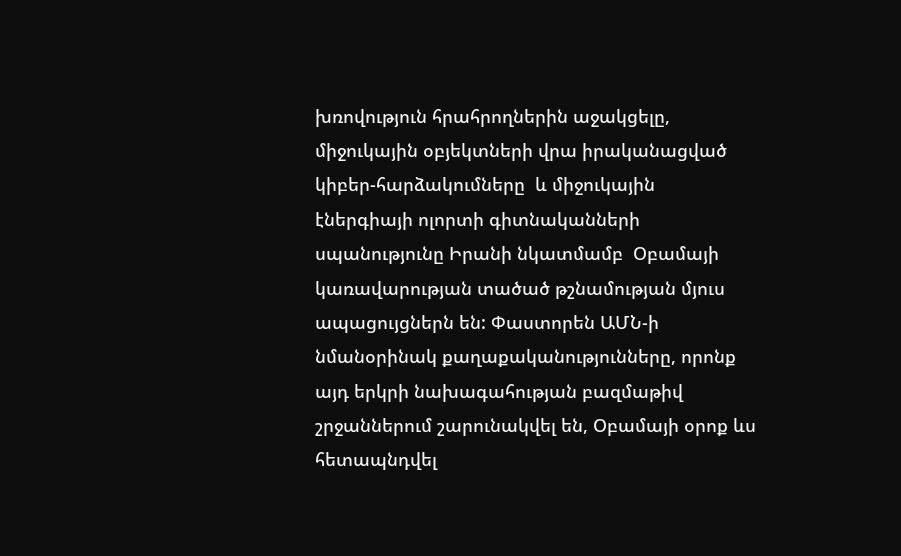խռովություն հրահրողներին աջակցելը, միջուկային օբյեկտների վրա իրականացված կիբեր-հարձակումները  և միջուկային էներգիայի ոլորտի գիտնականների սպանությունը Իրանի նկատմամբ  Օբամայի կառավարության տածած թշնամության մյուս ապացույցներն են: Փաստորեն ԱՄՆ-ի նմանօրինակ քաղաքականությունները, որոնք այդ երկրի նախագահության բազմաթիվ շրջաններում շարունակվել են, Օբամայի օրոք ևս հետապնդվել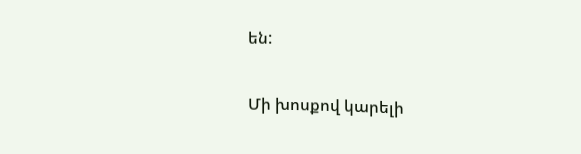են:

Մի խոսքով կարելի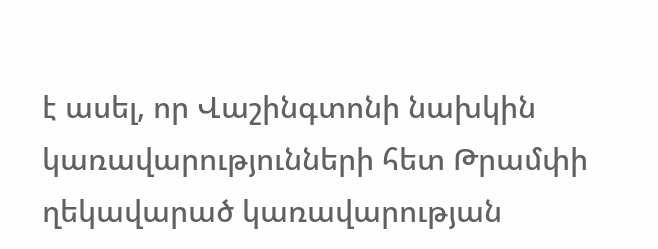է ասել, որ Վաշինգտոնի նախկին կառավարությունների հետ Թրամփի  ղեկավարած կառավարության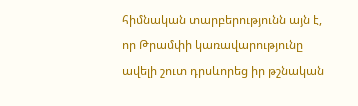հիմնական տարբերությունն այն է, որ Թրամփի կառավարությունը ավելի շուտ դրսևորեց իր թշնական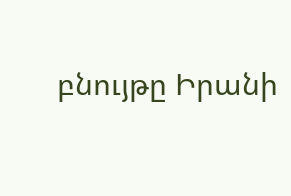բնույթը Իրանի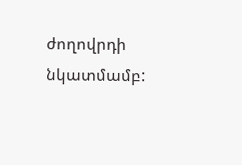ժողովրդի նկատմամբ: